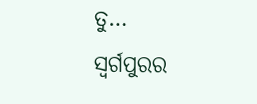ତୁ…
ସ୍ୱର୍ଗପୁରର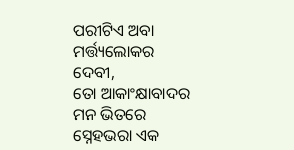ପରୀଟିଏ ଅବା ମର୍ତ୍ତ୍ୟଲୋକର ଦେବୀ,
ତୋ ଆକାଂକ୍ଷାବାଦର ମନ ଭିତରେ ସ୍ନେହଭରା ଏକ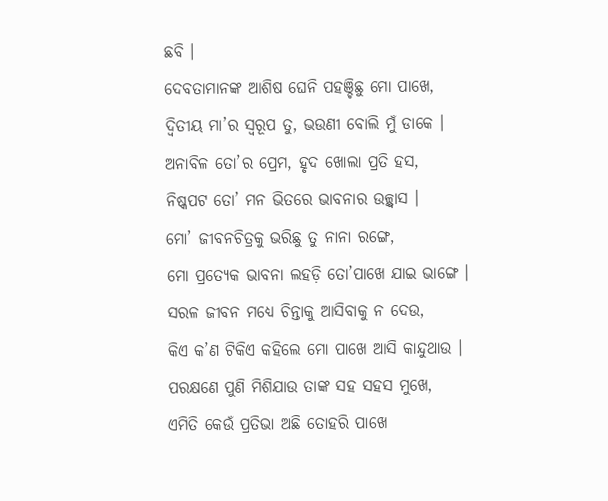ଛବି ।
ଦେବତାମାନଙ୍କ ଆଶିଷ ଘେନି ପହଞ୍ଚିଛୁ ମୋ ପାଖେ,
ଦ୍ୱିତୀୟ ମା’ର ସ୍ୱରୂପ ତୁ, ଭଉଣୀ ବୋଲି ମୁଁ ଡାକେ ।
ଅନାବିଳ ତୋ’ର ପ୍ରେମ, ହୃଦ ଖୋଲା ପ୍ରତି ହସ,
ନିଷ୍କପଟ ତୋ’ ମନ ଭିତରେ ଭାବନାର ଉଚ୍ଛ୍ୱାସ ।
ମୋ’ ଜୀବନଚିତ୍ରକୁ ଭରିଛୁ ତୁ ନାନା ରଙ୍ଗେ,
ମୋ ପ୍ରତ୍ୟେକ ଭାବନା ଲହଡ଼ି ତୋ’ପାଖେ ଯାଇ ଭାଙ୍ଗେ ।
ସରଳ ଜୀବନ ମଧ୍ୟେ ଚିନ୍ତାକୁ ଆସିବାକୁ ନ ଦେଉ,
କିଏ କ’ଣ ଟିକିଏ କହିଲେ ମୋ ପାଖେ ଆସି କାନ୍ଦୁଥାଉ ।
ପରକ୍ଷଣେ ପୁଣି ମିଶିଯାଉ ତାଙ୍କ ସହ ସହସ ମୁଖେ,
ଏମିତି କେଉଁ ପ୍ରତିଭା ଅଛି ତୋହରି ପାଖେ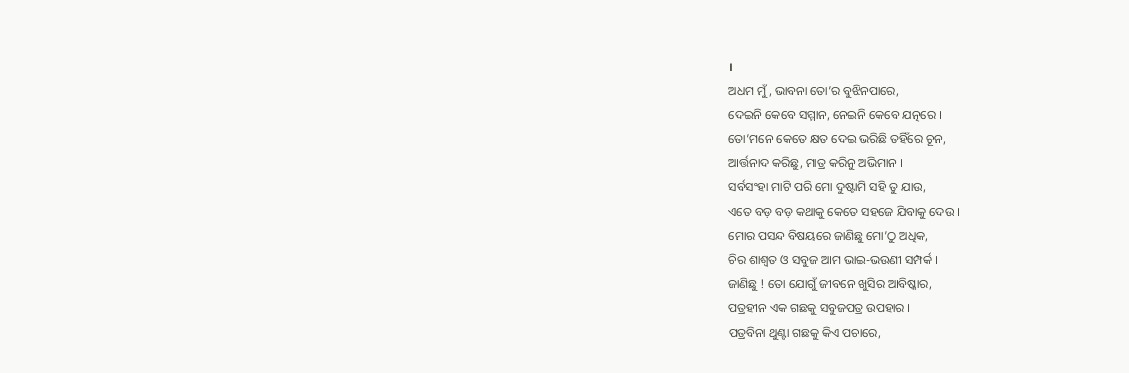।
ଅଧମ ମୁଁ, ଭାବନା ତୋ’ର ବୁଝିନପାରେ,
ଦେଇନି କେବେ ସମ୍ମାନ, ନେଇନି କେବେ ଯତ୍ନରେ ।
ତୋ’ମନେ କେତେ କ୍ଷତ ଦେଇ ଭରିଛି ତହିଁରେ ଚୂନ,
ଆର୍ତ୍ତନାଦ କରିଛୁ, ମାତ୍ର କରିନୁ ଅଭିମାନ ।
ସର୍ବସଂହା ମାଟି ପରି ମୋ ଦୁଷ୍ଟାମି ସହି ତୁ ଯାଉ,
ଏତେ ବଡ଼ ବଡ଼ କଥାକୁ କେତେ ସହଜେ ଯିବାକୁ ଦେଉ ।
ମୋର ପସନ୍ଦ ବିଷୟରେ ଜାଣିଛୁ ମୋ’ଠୁ ଅଧିକ,
ଚିର ଶାଶ୍ୱତ ଓ ସବୁଜ ଆମ ଭାଇ-ଭଉଣୀ ସମ୍ପର୍କ ।
ଜାଣିଛୁ ! ତୋ ଯୋଗୁଁ ଜୀବନେ ଖୁସିର ଆବିଷ୍କାର,
ପତ୍ରହୀନ ଏକ ଗଛକୁ ସବୁଜପତ୍ର ଉପହାର ।
ପତ୍ରବିନା ଥୁଣ୍ଟା ଗଛକୁ କିଏ ପଚାରେ,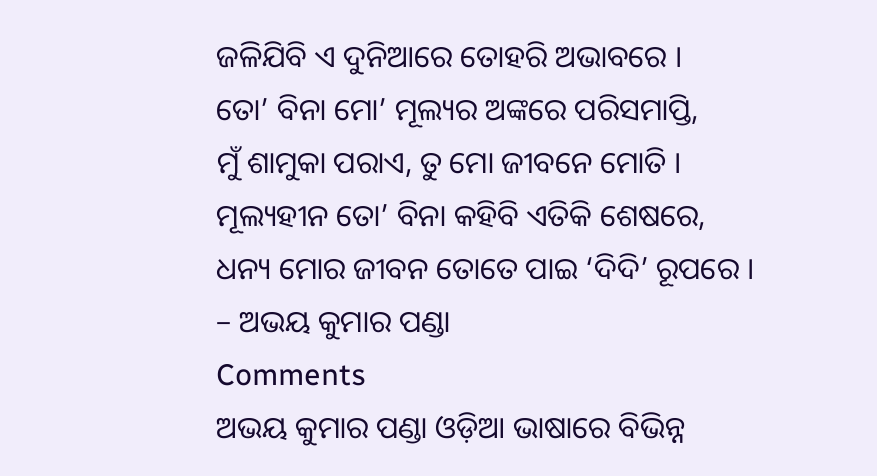ଜଳିଯିବି ଏ ଦୁନିଆରେ ତୋହରି ଅଭାବରେ ।
ତୋ’ ବିନା ମୋ’ ମୂଲ୍ୟର ଅଙ୍କରେ ପରିସମାପ୍ତି,
ମୁଁ ଶାମୁକା ପରାଏ, ତୁ ମୋ ଜୀବନେ ମୋତି ।
ମୂଲ୍ୟହୀନ ତୋ’ ବିନା କହିବି ଏତିକି ଶେଷରେ,
ଧନ୍ୟ ମୋର ଜୀବନ ତୋତେ ପାଇ ‘ଦିଦି’ ରୂପରେ ।
– ଅଭୟ କୁମାର ପଣ୍ଡା
Comments
ଅଭୟ କୁମାର ପଣ୍ଡା ଓଡ଼ିଆ ଭାଷାରେ ବିଭିନ୍ନ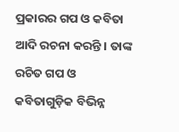ପ୍ରକାରର ଗପ ଓ କବିତା ଆଦି ରଚନା କରନ୍ତି । ତାଙ୍କ ରଚିତ ଗପ ଓ କବିତାଗୁଡ଼ିକ ବିଭିନ୍ନ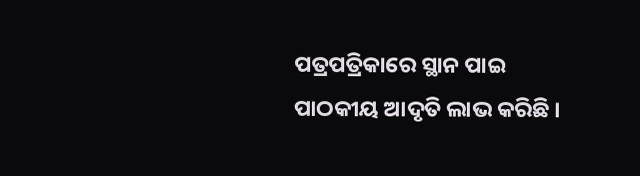ପତ୍ରପତ୍ରିକାରେ ସ୍ଥାନ ପାଇ ପାଠକୀୟ ଆଦୃତି ଲାଭ କରିଛି ।